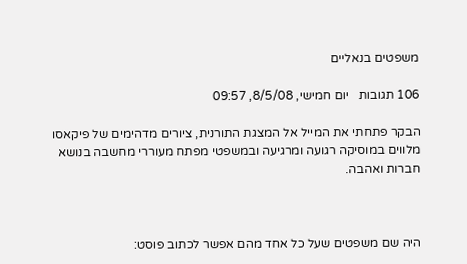משפטים בנאליים

106 תגובות   יום חמישי, 8/5/08, 09:57

הבקר פתחתי את המייל אל המצגת התורנית, ציורים מדהימים של פיקאסו מלווים במוסיקה רגועה ומרגיעה ובמשפטי מפתח מעוררי מחשבה בנושא חברות ואהבה.



היה שם משפטים שעל כל אחד מהם אפשר לכתוב פוסט: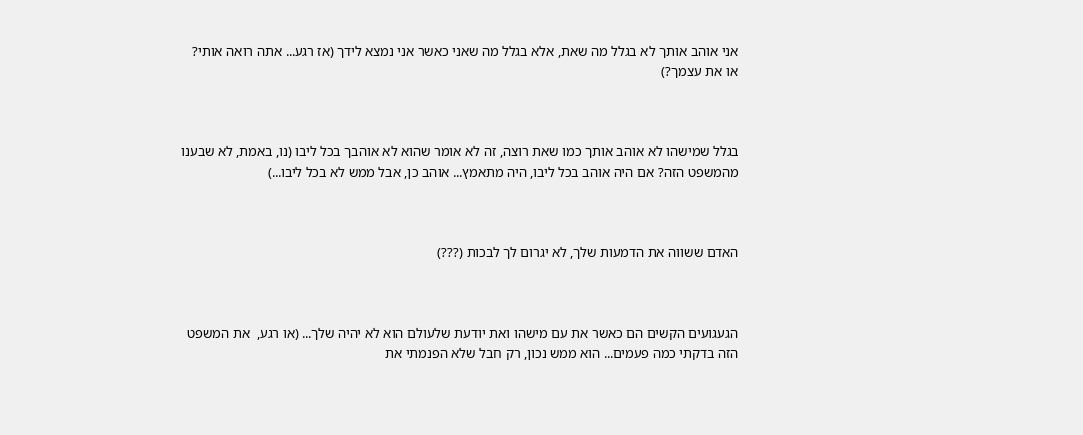אני אוהב אותך לא בגלל מה שאת, אלא בגלל מה שאני כאשר אני נמצא לידך (אז רגע... אתה רואה אותי? או את עצמך?)



בגלל שמישהו לא אוהב אותך כמו שאת רוצה, זה לא אומר שהוא לא אוהבך בכל ליבו (נו, באמת, לא שבענו מהמשפט הזה? אם היה אוהב בכל ליבו, היה מתאמץ... אוהב כן, אבל ממש לא בכל ליבו...)



האדם ששווה את הדמעות שלך, לא יגרום לך לבכות (???)



הגעגועים הקשים הם כאשר את עם מישהו ואת יודעת שלעולם הוא לא יהיה שלך... (או רגע,  את המשפט הזה בדקתי כמה פעמים... הוא ממש נכון, רק חבל שלא הפנמתי את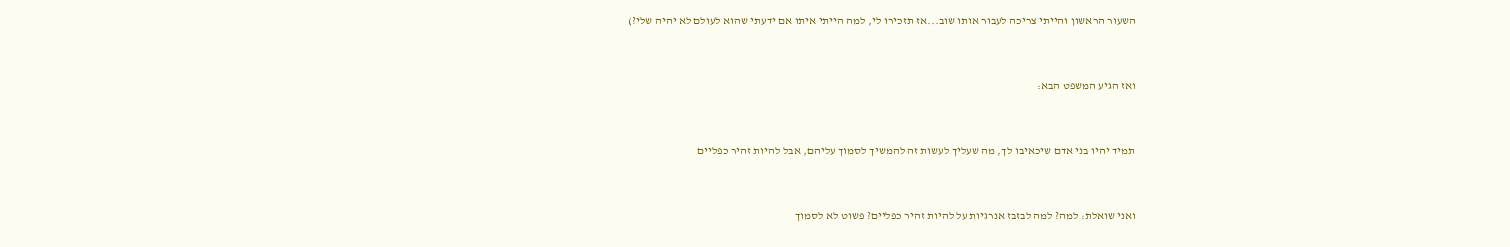השעור הראשון והייתי צריכה לעבור אותו שוב...אז תזכירו לי, למה הייתי איתו אם ידעתי שהוא לעולם לא יהיה שלי?)



ואז הגיע המשפט הבא:



תמיד יהיו בני אדם שיכאיבו לך, מה שעליך לעשות זה להמשיך לסמוך עליהם, אבל להיות זהיר כפליים



ואני שואלת: למה? למה לבזבז אנרגיות על להיות זהיר כפליים? פשוט לא לסמוך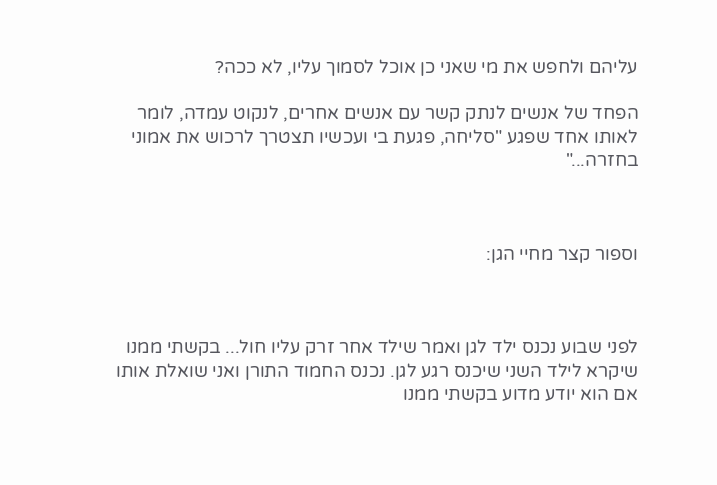עליהם ולחפש את מי שאני כן אוכל לסמוך עליו, לא ככה?

הפחד של אנשים לנתק קשר עם אנשים אחרים, לנקוט עמדה, לומר לאותו אחד שפגע "סליחה, פגעת בי ועכשיו תצטרך לרכוש את אמוני בחזרה..."



וספור קצר מחיי הגן:



לפני שבוע נכנס ילד לגן ואמר שילד אחר זרק עליו חול... בקשתי ממנו שיקרא לילד השני שיכנס רגע לגן. נכנס החמוד התורן ואני שואלת אותו אם הוא יודע מדוע בקשתי ממנו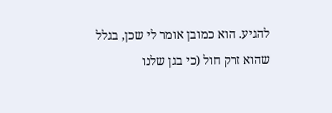להגיע. הוא כמובן אומר לי שכן, בגלל שהוא זרק חול (כי בגן שלנו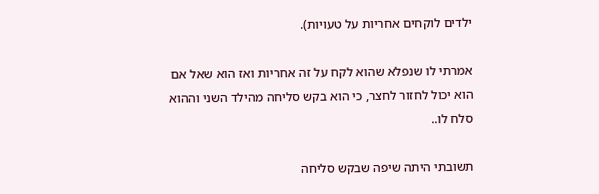ילדים לוקחים אחריות על טעויות).

אמרתי לו שנפלא שהוא לקח על זה אחריות ואז הוא שאל אם הוא יכול לחזור לחצר, כי הוא בקש סליחה מהילד השני וההוא סלח לו..

תשובתי היתה שיפה שבקש סליחה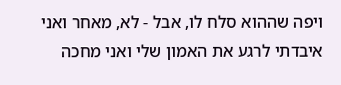ויפה שההוא סלח לו, אבל - לא, מאחר ואני איבדתי לרגע את האמון שלי ואני מחכה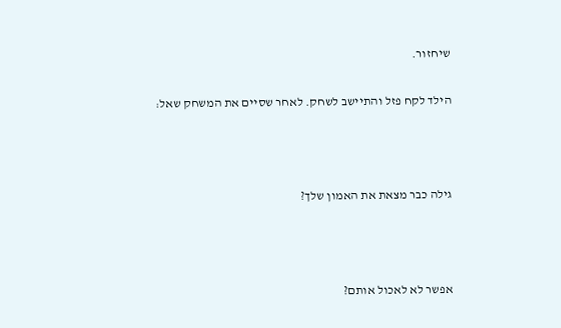שיחזור.

הילד לקח פזל והתיישב לשחק. לאחר שסיים את המשחק שאל:



גילה כבר מצאת את האמון שלך?



אפשר לא לאכול אותם?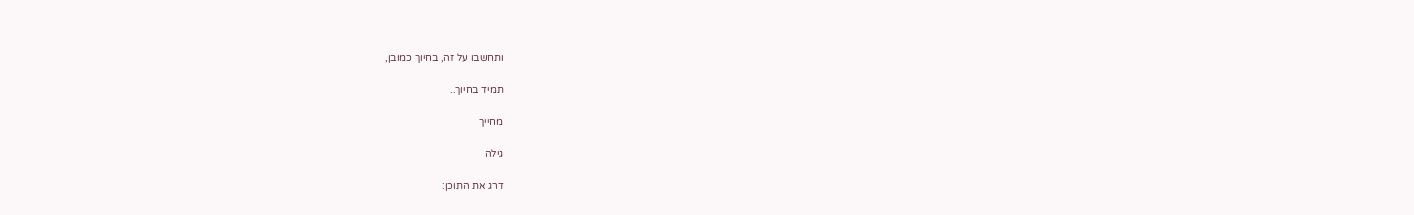ותחשבו על זה, בחיוך כמובן,

תמיד בחיוך..

מחייך

גילה

דרג את התוכן: